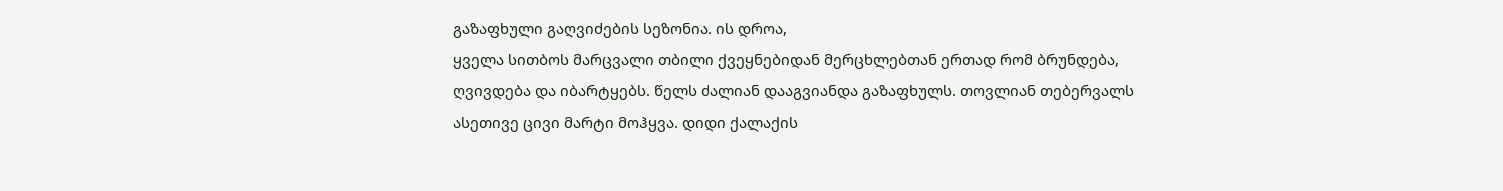გაზაფხული გაღვიძების სეზონია. ის დროა,
ყველა სითბოს მარცვალი თბილი ქვეყნებიდან მერცხლებთან ერთად რომ ბრუნდება,
ღვივდება და იბარტყებს. წელს ძალიან დააგვიანდა გაზაფხულს. თოვლიან თებერვალს
ასეთივე ცივი მარტი მოჰყვა. დიდი ქალაქის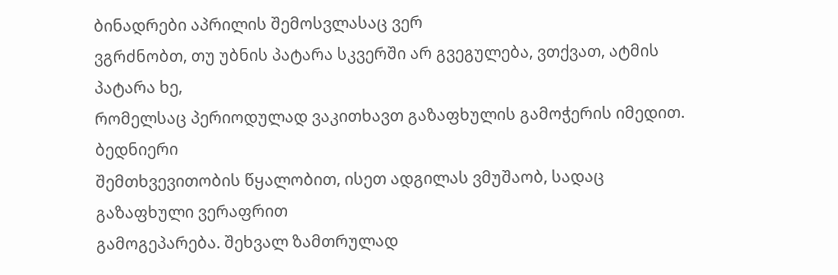ბინადრები აპრილის შემოსვლასაც ვერ
ვგრძნობთ, თუ უბნის პატარა სკვერში არ გვეგულება, ვთქვათ, ატმის პატარა ხე,
რომელსაც პერიოდულად ვაკითხავთ გაზაფხულის გამოჭერის იმედით. ბედნიერი
შემთხვევითობის წყალობით, ისეთ ადგილას ვმუშაობ, სადაც გაზაფხული ვერაფრით
გამოგეპარება. შეხვალ ზამთრულად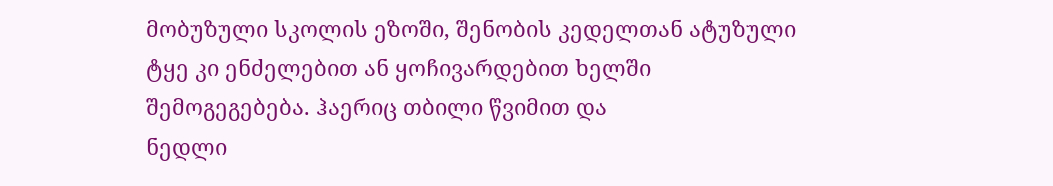მობუზული სკოლის ეზოში, შენობის კედელთან ატუზული
ტყე კი ენძელებით ან ყოჩივარდებით ხელში შემოგეგებება. ჰაერიც თბილი წვიმით და
ნედლი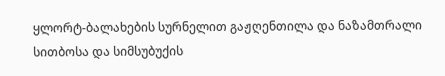ყლორტ-ბალახების სურნელით გაჟღენთილა და ნაზამთრალი სითბოსა და სიმსუბუქის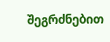შეგრძნებით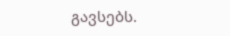გავსებს.